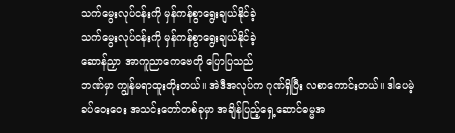သက်မွေးလုပ်ငန်းကို မှန်ကန်စွာရွေးချယ်နိုင်ခဲ့
သက်မွေးလုပ်ငန်းကို မှန်ကန်စွာရွေးချယ်နိုင်ခဲ့
ဆောန်ညှာ အာကူညာကေဗေတို ပြောပြသည်
ဘဏ်မှာ ကျွန်မရာထူးတိုးတယ်။ အဲဒီအလုပ်က ဂုဏ်ရှိပြီး လစာကောင်းတယ်။ ဒါပေမဲ့ ခပ်ဝေးဝေး အသင်းတော်တစ်ခုမှာ အချိန်ပြည့်ရှေ့ဆောင်ဓမ္မအ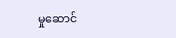မှုဆောင်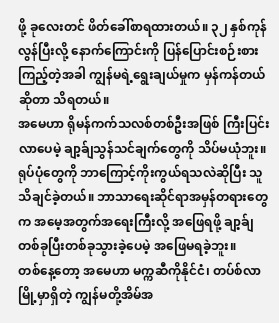ဖို့ ခုလေးတင် ဖိတ်ခေါ်စာရထားတယ်။ ၃၂ နှစ်ကုန်လွန်ပြီးလို့ နောက်ကြောင်းကို ပြန်ပြောင်းစဉ်းစားကြည့်တဲ့အခါ ကျွန်မရဲ့ရွေးချယ်မှုက မှန်ကန်တယ်ဆိုတာ သိရတယ်။
အမေဟာ ရိုမန်ကက်သလစ်တစ်ဦးအဖြစ် ကြီးပြင်းလာပေမဲ့ ချာ့ခ်ျသွန်သင်ချက်တွေကို သိပ်မယုံဘူး။ ရုပ်ပုံတွေကို ဘာကြောင့်ကိုးကွယ်ရသလဲဆိုပြီး သူသိချင်ခဲ့တယ်။ ဘာသာရေးဆိုင်ရာအမှန်တရားတွေက အမေ့အတွက်အရေးကြီးလို့ အဖြေရဖို့ ချာ့ခ်ျတစ်ခုပြီးတစ်ခုသွားခဲ့ပေမဲ့ အဖြေမရခဲ့ဘူး။
တစ်နေ့တော့ အမေဟာ မက္ကဆီကိုနိုင်ငံ၊ တပ်စ်လာမြို့မှာရှိတဲ့ ကျွန်မတို့အိမ်အ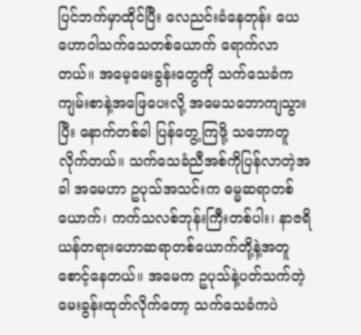ပြင်ဘက်မှာထိုင်ပြီး လေညင်းခံနေတုန်း ယေဟောဝါသက်သေတစ်ယောက် ရောက်လာတယ်။ အမေ့မေးခွန်းတွေကို သက်သေခံက ကျမ်းစာနဲ့အဖြေပေးလို့ အမေသဘောကျသွားပြီး နောက်တစ်ခါ ပြန်တွေ့ကြဖို့ သဘောတူလိုက်တယ်။ သက်သေခံညီအစ်ကိုပြန်လာတဲ့အခါ အမေဟာ ဥပုသ်အသင်းက ဓမ္မဆရာတစ်ယောက်၊ ကက်သလစ်ဘုန်းကြီးတစ်ပါး၊ နာဇရိယန်တရားဟောဆရာတစ်ယောက်တို့နဲ့အတူ စောင့်နေတယ်။ အမေက ဥပုသ်နဲ့ပတ်သက်တဲ့ မေးခွန်းထုတ်လိုက်တော့ သက်သေခံကပဲ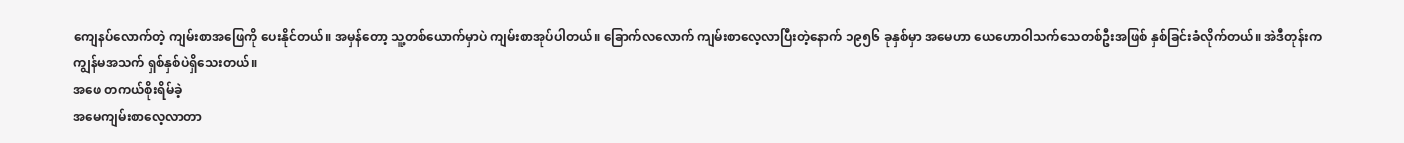ကျေနပ်လောက်တဲ့ ကျမ်းစာအဖြေကို ပေးနိုင်တယ်။ အမှန်တော့ သူ့တစ်ယောက်မှာပဲ ကျမ်းစာအုပ်ပါတယ်။ ခြောက်လလောက် ကျမ်းစာလေ့လာပြီးတဲ့နောက် ၁၉၅၆ ခုနှစ်မှာ အမေဟာ ယေဟောဝါသက်သေတစ်ဦးအဖြစ် နှစ်ခြင်းခံလိုက်တယ်။ အဲဒီတုန်းက ကျွန်မအသက် ရှစ်နှစ်ပဲရှိသေးတယ်။
အဖေ တကယ်စိုးရိမ်ခဲ့
အမေကျမ်းစာလေ့လာတာ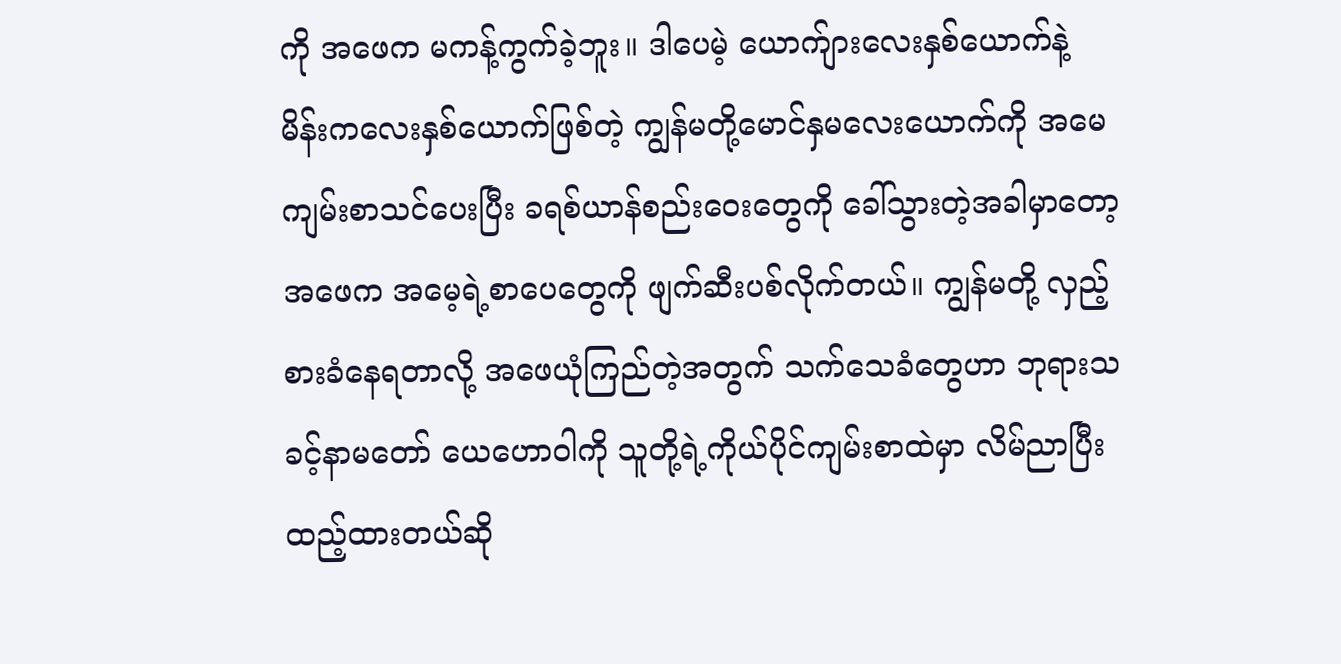ကို အဖေက မကန့်ကွက်ခဲ့ဘူး။ ဒါပေမဲ့ ယောက်ျားလေးနှစ်ယောက်နဲ့ မိန်းကလေးနှစ်ယောက်ဖြစ်တဲ့ ကျွန်မတို့မောင်နှမလေးယောက်ကို အမေကျမ်းစာသင်ပေးပြီး ခရစ်ယာန်စည်းဝေးတွေကို ခေါ်သွားတဲ့အခါမှာတော့ အဖေက အမေ့ရဲ့စာပေတွေကို ဖျက်ဆီးပစ်လိုက်တယ်။ ကျွန်မတို့ လှည့်စားခံနေရတာလို့ အဖေယုံကြည်တဲ့အတွက် သက်သေခံတွေဟာ ဘုရားသခင့်နာမတော် ယေဟောဝါကို သူတို့ရဲ့ကိုယ်ပိုင်ကျမ်းစာထဲမှာ လိမ်ညာပြီး ထည့်ထားတယ်ဆို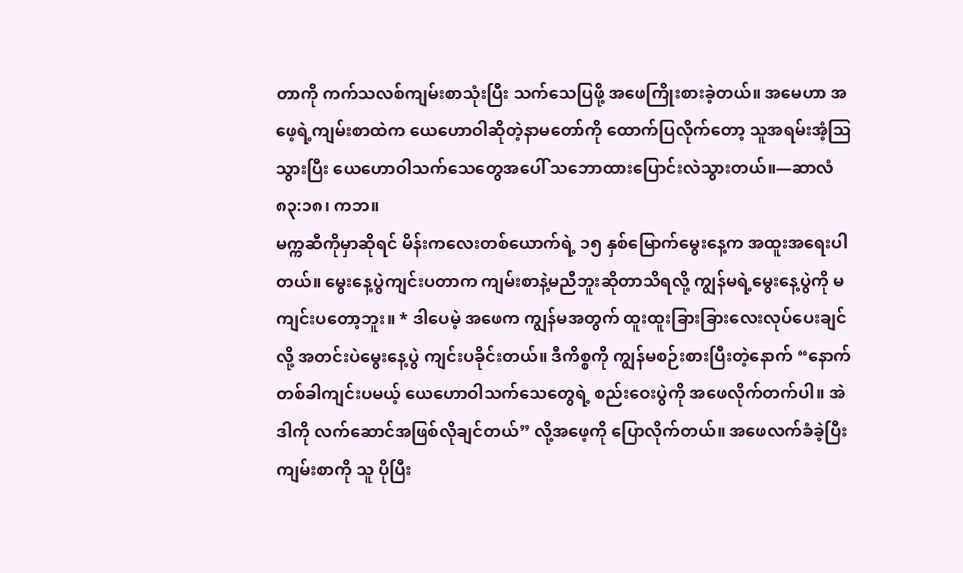တာကို ကက်သလစ်ကျမ်းစာသုံးပြီး သက်သေပြဖို့ အဖေကြိုးစားခဲ့တယ်။ အမေဟာ အဖေ့ရဲ့ကျမ်းစာထဲက ယေဟောဝါဆိုတဲ့နာမတော်ကို ထောက်ပြလိုက်တော့ သူအရမ်းအံ့ဩသွားပြီး ယေဟောဝါသက်သေတွေအပေါ် သဘောထားပြောင်းလဲသွားတယ်။—ဆာလံ ၈၃:၁၈၊ ကဘ။
မက္ကဆီကိုမှာဆိုရင် မိန်းကလေးတစ်ယောက်ရဲ့ ၁၅ နှစ်မြောက်မွေးနေ့က အထူးအရေးပါတယ်။ မွေးနေ့ပွဲကျင်းပတာက ကျမ်းစာနဲ့မညီဘူးဆိုတာသိရလို့ ကျွန်မရဲ့မွေးနေ့ပွဲကို မကျင်းပတော့ဘူး။ * ဒါပေမဲ့ အဖေက ကျွန်မအတွက် ထူးထူးခြားခြားလေးလုပ်ပေးချင်လို့ အတင်းပဲမွေးနေ့ပွဲ ကျင်းပခိုင်းတယ်။ ဒီကိစ္စကို ကျွန်မစဉ်းစားပြီးတဲ့နောက် “နောက်တစ်ခါကျင်းပမယ့် ယေဟောဝါသက်သေတွေရဲ့ စည်းဝေးပွဲကို အဖေလိုက်တက်ပါ။ အဲဒါကို လက်ဆောင်အဖြစ်လိုချင်တယ်” လို့အဖေ့ကို ပြောလိုက်တယ်။ အဖေလက်ခံခဲ့ပြီး ကျမ်းစာကို သူ ပိုပြီး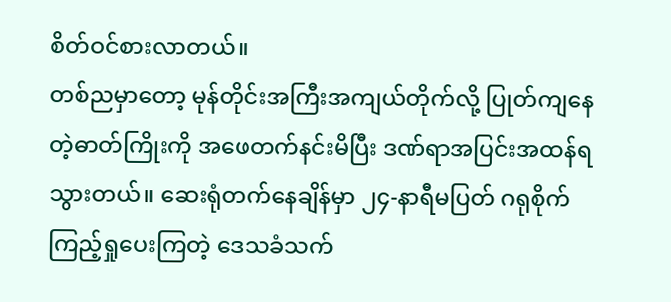စိတ်ဝင်စားလာတယ်။
တစ်ညမှာတော့ မုန်တိုင်းအကြီးအကျယ်တိုက်လို့ ပြုတ်ကျနေတဲ့ဓာတ်ကြိုးကို အဖေတက်နင်းမိပြီး ဒဏ်ရာအပြင်းအထန်ရသွားတယ်။ ဆေးရုံတက်နေချိန်မှာ ၂၄-နာရီမပြတ် ဂရုစိုက်ကြည့်ရှုပေးကြတဲ့ ဒေသခံသက်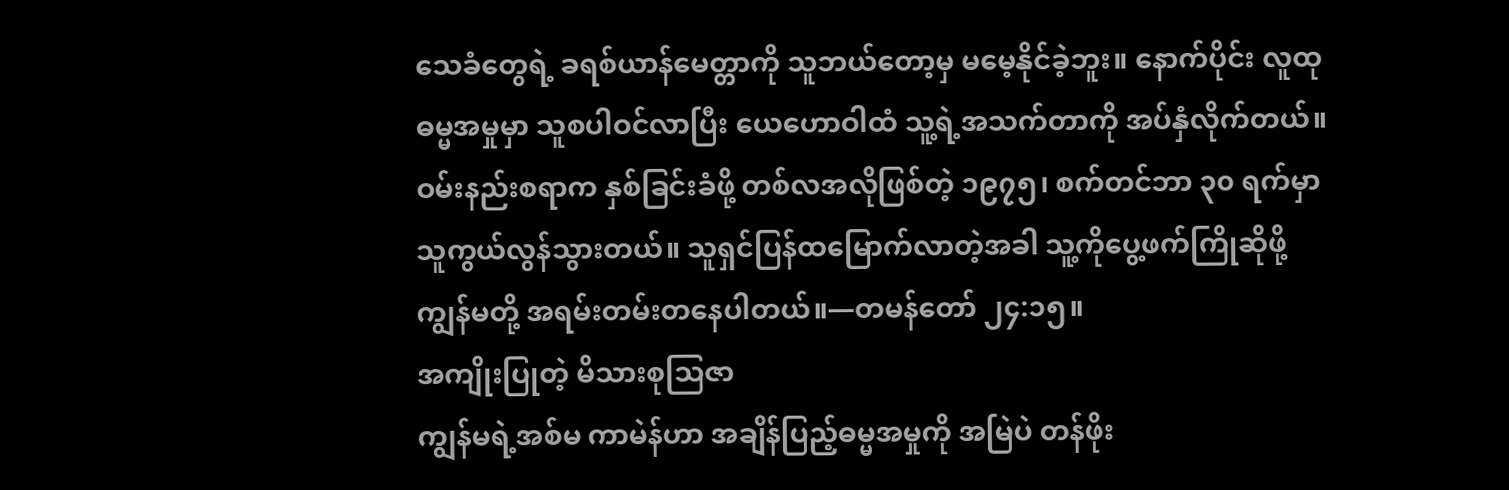သေခံတွေရဲ့ ခရစ်ယာန်မေတ္တာကို သူဘယ်တော့မှ မမေ့နိုင်ခဲ့ဘူး။ နောက်ပိုင်း လူထုဓမ္မအမှုမှာ သူစပါဝင်လာပြီး ယေဟောဝါထံ သူ့ရဲ့အသက်တာကို အပ်နှံလိုက်တယ်။ ဝမ်းနည်းစရာက နှစ်ခြင်းခံဖို့ တစ်လအလိုဖြစ်တဲ့ ၁၉၇၅၊ စက်တင်ဘာ ၃၀ ရက်မှာ သူကွယ်လွန်သွားတယ်။ သူရှင်ပြန်ထမြောက်လာတဲ့အခါ သူ့ကိုပွေ့ဖက်ကြိုဆိုဖို့ ကျွန်မတို့ အရမ်းတမ်းတနေပါတယ်။—တမန်တော် ၂၄:၁၅။
အကျိုးပြုတဲ့ မိသားစုသြဇာ
ကျွန်မရဲ့အစ်မ ကာမဲန်ဟာ အချိန်ပြည့်ဓမ္မအမှုကို အမြဲပဲ တန်ဖိုး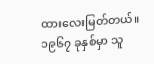ထားလေးမြတ်တယ်။ ၁၉၆၇ ခုနှစ်မှာ သူ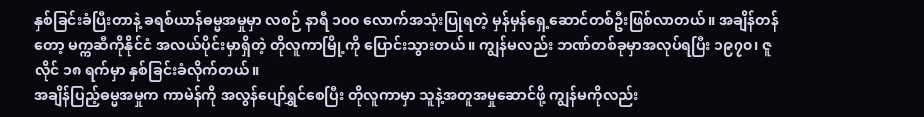နှစ်ခြင်းခံပြီးတာနဲ့ ခရစ်ယာန်ဓမ္မအမှုမှာ လစဉ် နာရီ ၁၀၀ လောက်အသုံးပြုရတဲ့ မှန်မှန်ရှေ့ဆောင်တစ်ဦးဖြစ်လာတယ်။ အချိန်တန်တော့ မက္ကဆီကိုနိုင်ငံ အလယ်ပိုင်းမှာရှိတဲ့ တိုလူကာမြို့ကို ပြောင်းသွားတယ်။ ကျွန်မလည်း ဘဏ်တစ်ခုမှာအလုပ်ရပြီး ၁၉၇၀၊ ဇူလိုင် ၁၈ ရက်မှာ နှစ်ခြင်းခံလိုက်တယ်။
အချိန်ပြည့်ဓမ္မအမှုက ကာမဲန်ကို အလွန်ပျော်ရွှင်စေပြီး တိုလူကာမှာ သူနဲ့အတူအမှုဆောင်ဖို့ ကျွန်မကိုလည်း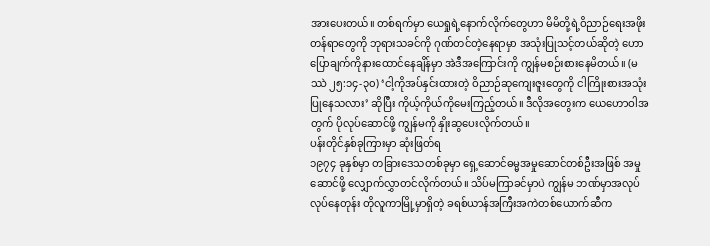အားပေးတယ်။ တစ်ရက်မှာ ယေရှုရဲ့နောက်လိုက်တွေဟာ မိမိတို့ရဲ့ဝိညာဉ်ရေးအဖိုးတန်ရာတွေကို ဘုရားသခင်ကို ဂုဏ်တင်တဲ့နေရာမှာ အသုံးပြုသင့်တယ်ဆိုတဲ့ ဟောပြောချက်ကိုနားထောင်နေချိန်မှာ အဲဒီအကြောင်းကို ကျွန်မစဉ်းစားနေမိတယ်။ (မဿဲ ၂၅:၁၄-၃၀) ‘ငါ့ကိုအပ်နှင်းထားတဲ့ ဝိညာဉ်ဆုကျေးဇူးတွေကို ငါကြိုးစားအသုံးပြုနေသလား’ ဆိုပြီး ကိုယ့်ကိုယ်ကိုမေးကြည့်တယ်။ ဒီလိုအတွေးက ယေဟောဝါအတွက် ပိုလုပ်ဆောင်ဖို့ ကျွန်မကို နှိုးဆွပေးလိုက်တယ်။
ပန်းတိုင်နှစ်ခုကြားမှာ ဆုံးဖြတ်ရ
၁၉၇၄ ခုနှစ်မှာ တခြားဒေသတစ်ခုမှာ ရှေ့ဆောင်ဓမ္မအမှုဆောင်တစ်ဦးအဖြစ် အမှုဆောင်ဖို့ လျှောက်လွှာတင်လိုက်တယ်။ သိပ်မကြာခင်မှာပဲ ကျွန်မ ဘဏ်မှာအလုပ်လုပ်နေတုန်း တိုလူကာမြို့မှာရှိတဲ့ ခရစ်ယာန်အကြီးအကဲတစ်ယောက်ဆီက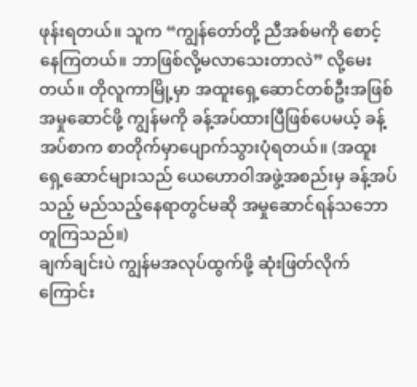ဖုန်းရတယ်။ သူက “ကျွန်တော်တို့ ညီအစ်မကို စောင့်နေကြတယ်။ ဘာဖြစ်လို့မလာသေးတာလဲ” လို့မေးတယ်။ တိုလူကာမြို့မှာ အထူးရှေ့ဆောင်တစ်ဦးအဖြစ် အမှုဆောင်ဖို့ ကျွန်မကို ခန့်အပ်ထားပြီဖြစ်ပေမယ့် ခန့်အပ်စာက စာတိုက်မှာပျောက်သွားပုံရတယ်။ (အထူးရှေ့ဆောင်များသည် ယေဟောဝါအဖွဲ့အစည်းမှ ခန့်အပ်သည့် မည်သည့်နေရာတွင်မဆို အမှုဆောင်ရန်သဘောတူကြသည်။)
ချက်ချင်းပဲ ကျွန်မအလုပ်ထွက်ဖို့ ဆုံးဖြတ်လိုက်ကြောင်း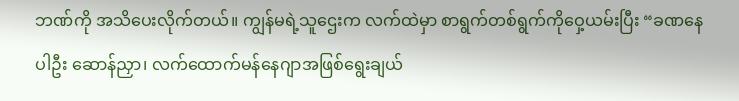ဘဏ်ကို အသိပေးလိုက်တယ်။ ကျွန်မရဲ့သူဌေးက လက်ထဲမှာ စာရွက်တစ်ရွက်ကိုဝှေ့ယမ်းပြီး “ခဏနေပါဦး ဆောန်ညှာ၊ လက်ထောက်မန်နေဂျာအဖြစ်ရွေးချယ်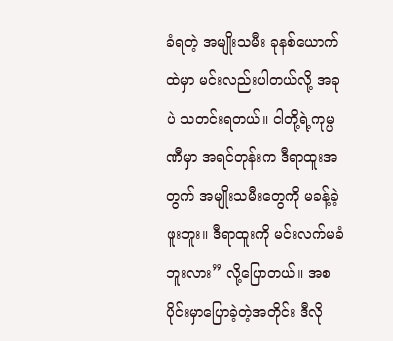ခံရတဲ့ အမျိုးသမီး ခုနစ်ယောက်ထဲမှာ မင်းလည်းပါတယ်လို့ အခုပဲ သတင်းရတယ်။ ငါတို့ရဲ့ကုမ္ပဏီမှာ အရင်တုန်းက ဒီရာထူးအတွက် အမျိုးသမီးတွေကို မခန့်ခဲ့ဖူးဘူး။ ဒီရာထူးကို မင်းလက်မခံဘူးလား” လို့ပြောတယ်။ အစပိုင်းမှာပြောခဲ့တဲ့အတိုင်း ဒီလို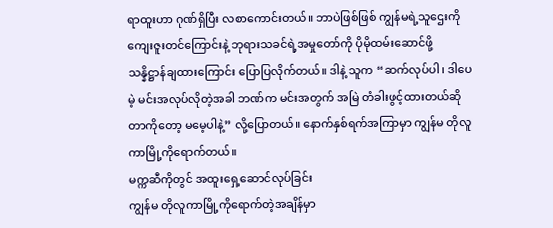ရာထူးဟာ ဂုဏ်ရှိပြီး လစာကောင်းတယ်။ ဘာပဲဖြစ်ဖြစ် ကျွန်မရဲ့သူဌေးကို ကျေးဇူးတင်ကြောင်းနဲ့ ဘုရားသခင်ရဲ့အမှုတော်ကို ပိုမိုထမ်းဆောင်ဖို့ သန္နိဋ္ဌာန်ချထားကြောင်း ပြောပြလိုက်တယ်။ ဒါနဲ့ သူက “ဆက်လုပ်ပါ၊ ဒါပေမဲ့ မင်းအလုပ်လိုတဲ့အခါ ဘဏ်က မင်းအတွက် အမြဲ တံခါးဖွင့်ထားတယ်ဆိုတာကိုတော့ မမေ့ပါနဲ့” လို့ပြောတယ်။ နောက်နှစ်ရက်အကြာမှာ ကျွန်မ တိုလူကာမြို့ကိုရောက်တယ်။
မက္ကဆီကိုတွင် အထူးရှေ့ဆောင်လုပ်ခြင်း
ကျွန်မ တိုလူကာမြို့ကိုရောက်တဲ့အချိန်မှာ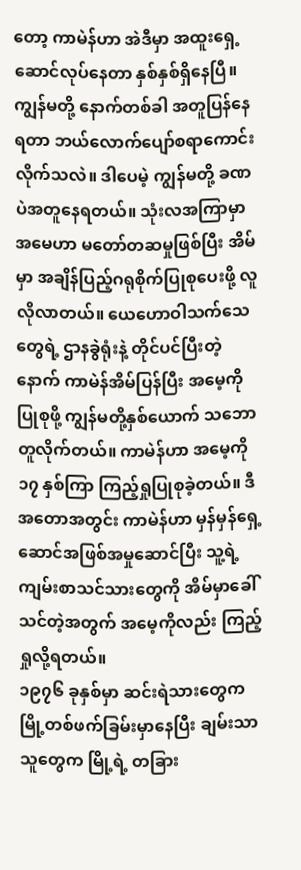တော့ ကာမဲန်ဟာ အဲဒီမှာ အထူးရှေ့ဆောင်လုပ်နေတာ နှစ်နှစ်ရှိနေပြီ။ ကျွန်မတို့ နောက်တစ်ခါ အတူပြန်နေရတာ ဘယ်လောက်ပျော်စရာကောင်းလိုက်သလဲ။ ဒါပေမဲ့ ကျွန်မတို့ ခဏပဲအတူနေရတယ်။ သုံးလအကြာမှာ အမေဟာ မတော်တဆမှုဖြစ်ပြီး အိမ်မှာ အချိန်ပြည့်ဂရုစိုက်ပြုစုပေးဖို့ လူလိုလာတယ်။ ယေဟောဝါသက်သေတွေရဲ့ ဌာနခွဲရုံးနဲ့ တိုင်ပင်ပြီးတဲ့နောက် ကာမဲန်အိမ်ပြန်ပြီး အမေ့ကိုပြုစုဖို့ ကျွန်မတို့နှစ်ယောက် သဘောတူလိုက်တယ်။ ကာမဲန်ဟာ အမေ့ကို ၁၇ နှစ်ကြာ ကြည့်ရှုပြုစုခဲ့တယ်။ ဒီအတောအတွင်း ကာမဲန်ဟာ မှန်မှန်ရှေ့ဆောင်အဖြစ်အမှုဆောင်ပြီး သူ့ရဲ့ကျမ်းစာသင်သားတွေကို အိမ်မှာခေါ်သင်တဲ့အတွက် အမေ့ကိုလည်း ကြည့်ရှုလို့ရတယ်။
၁၉၇၆ ခုနှစ်မှာ ဆင်းရဲသားတွေက မြို့တစ်ဖက်ခြမ်းမှာနေပြီး ချမ်းသာသူတွေက မြို့ရဲ့ တခြား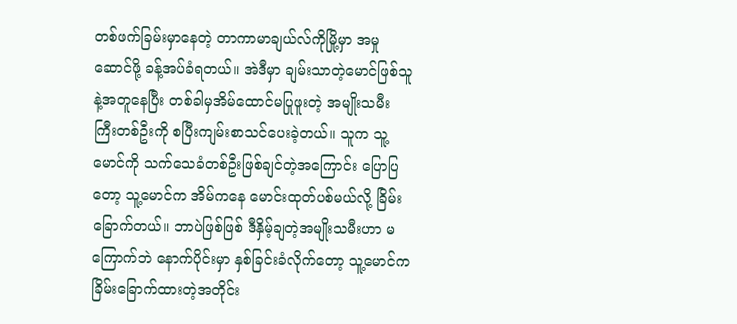တစ်ဖက်ခြမ်းမှာနေတဲ့ တာကာမာချယ်လ်ကိုမြို့မှာ အမှုဆောင်ဖို့ ခန့်အပ်ခံရတယ်။ အဲဒီမှာ ချမ်းသာတဲ့မောင်ဖြစ်သူနဲ့အတူနေပြီး တစ်ခါမှအိမ်ထောင်မပြုဖူးတဲ့ အမျိုးသမီးကြီးတစ်ဦးကို စပြီးကျမ်းစာသင်ပေးခဲ့တယ်။ သူက သူ့မောင်ကို သက်သေခံတစ်ဦးဖြစ်ချင်တဲ့အကြောင်း ပြောပြတော့ သူ့မောင်က အိမ်ကနေ မောင်းထုတ်ပစ်မယ်လို့ ခြိမ်းခြောက်တယ်။ ဘာပဲဖြစ်ဖြစ် ဒီနှိမ့်ချတဲ့အမျိုးသမီးဟာ မကြောက်ဘဲ နောက်ပိုင်းမှာ နှစ်ခြင်းခံလိုက်တော့ သူ့မောင်က ခြိမ်းခြောက်ထားတဲ့အတိုင်း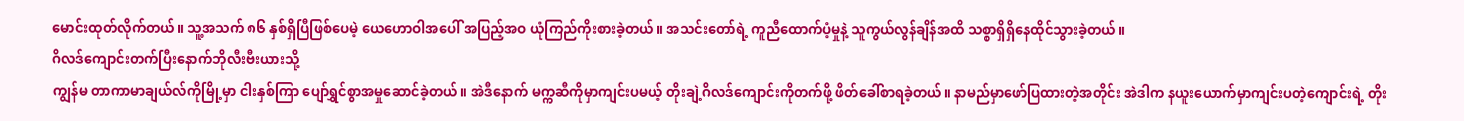မောင်းထုတ်လိုက်တယ်။ သူ့အသက် ၈၆ နှစ်ရှိပြီဖြစ်ပေမဲ့ ယေဟောဝါအပေါ် အပြည့်အဝ ယုံကြည်ကိုးစားခဲ့တယ်။ အသင်းတော်ရဲ့ ကူညီထောက်ပံ့မှုနဲ့ သူကွယ်လွန်ချိန်အထိ သစ္စာရှိရှိနေထိုင်သွားခဲ့တယ်။
ဂိလဒ်ကျောင်းတက်ပြီးနောက်ဘိုလီးဗီးယားသို့
ကျွန်မ တာကာမာချယ်လ်ကိုမြို့မှာ ငါးနှစ်ကြာ ပျော်ရွှင်စွာအမှုဆောင်ခဲ့တယ်။ အဲဒီနောက် မက္ကဆီကိုမှာကျင်းပမယ့် တိုးချဲ့ဂိလဒ်ကျောင်းကိုတက်ဖို့ ဖိတ်ခေါ်စာရခဲ့တယ်။ နာမည်မှာဖော်ပြထားတဲ့အတိုင်း အဲဒါက နယူးယောက်မှာကျင်းပတဲ့ကျောင်းရဲ့ တိုး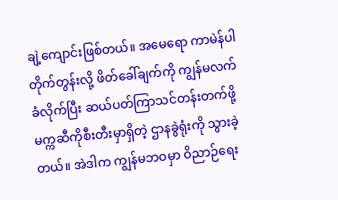ချဲ့ကျောင်းဖြစ်တယ်။ အမေရော ကာမဲန်ပါ တိုက်တွန်းလို့ ဖိတ်ခေါ်ချက်ကို ကျွန်မလက်ခံလိုက်ပြီး ဆယ်ပတ်ကြာသင်တန်းတက်ဖို့ မက္ကဆီကိုစီးတီးမှာရှိတဲ့ ဌာနခွဲရုံးကို သွားခဲ့တယ်။ အဲဒါက ကျွန်မဘဝမှာ ဝိညာဉ်ရေး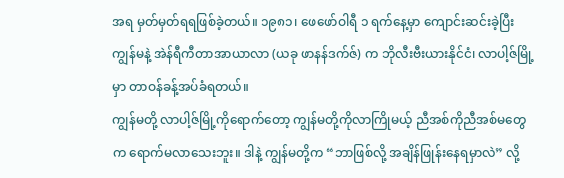အရ မှတ်မှတ်ရရဖြစ်ခဲ့တယ်။ ၁၉၈၁၊ ဖေဖော်ဝါရီ ၁ ရက်နေ့မှာ ကျောင်းဆင်းခဲ့ပြီး ကျွန်မနဲ့ အဲန်ရီကီတာအာယာလာ (ယခု ဖာနန်ဒက်ဇ်) က ဘိုလီးဗီးယားနိုင်ငံ၊ လာပါ့ဇ်မြို့မှာ တာဝန်ခန့်အပ်ခံရတယ်။
ကျွန်မတို့ လာပါ့ဇ်မြို့ကိုရောက်တော့ ကျွန်မတို့ကိုလာကြိုမယ့် ညီအစ်ကိုညီအစ်မတွေက ရောက်မလာသေးဘူး။ ဒါနဲ့ ကျွန်မတို့က “ဘာဖြစ်လို့ အချိန်ဖြုန်းနေရမှာလဲ” လို့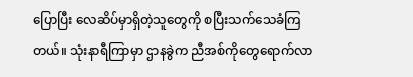ပြောပြီး လေဆိပ်မှာရှိတဲ့သူတွေကို စပြီးသက်သေခံကြတယ်။ သုံးနာရီကြာမှာ ဌာနခွဲက ညီအစ်ကိုတွေရောက်လာ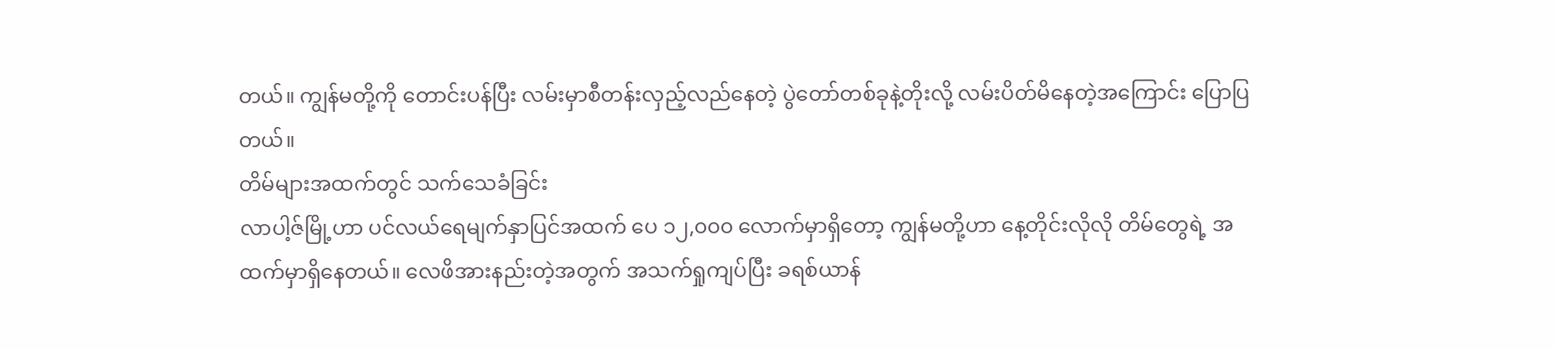တယ်။ ကျွန်မတို့ကို တောင်းပန်ပြီး လမ်းမှာစီတန်းလှည့်လည်နေတဲ့ ပွဲတော်တစ်ခုနဲ့တိုးလို့ လမ်းပိတ်မိနေတဲ့အကြောင်း ပြောပြတယ်။
တိမ်များအထက်တွင် သက်သေခံခြင်း
လာပါ့ဇ်မြို့ဟာ ပင်လယ်ရေမျက်နှာပြင်အထက် ပေ ၁၂,၀၀၀ လောက်မှာရှိတော့ ကျွန်မတို့ဟာ နေ့တိုင်းလိုလို တိမ်တွေရဲ့ အထက်မှာရှိနေတယ်။ လေဖိအားနည်းတဲ့အတွက် အသက်ရှုကျပ်ပြီး ခရစ်ယာန်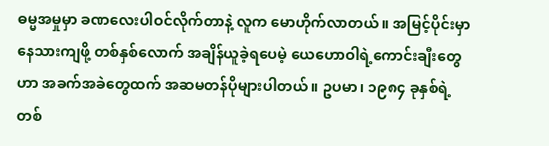ဓမ္မအမှုမှာ ခဏလေးပါဝင်လိုက်တာနဲ့ လူက မောဟိုက်လာတယ်။ အမြင့်ပိုင်းမှာနေသားကျဖို့ တစ်နှစ်လောက် အချိန်ယူခဲ့ရပေမဲ့ ယေဟောဝါရဲ့ကောင်းချီးတွေဟာ အခက်အခဲတွေထက် အဆမတန်ပိုများပါတယ်။ ဥပမာ၊ ၁၉၈၄ ခုနှစ်ရဲ့ တစ်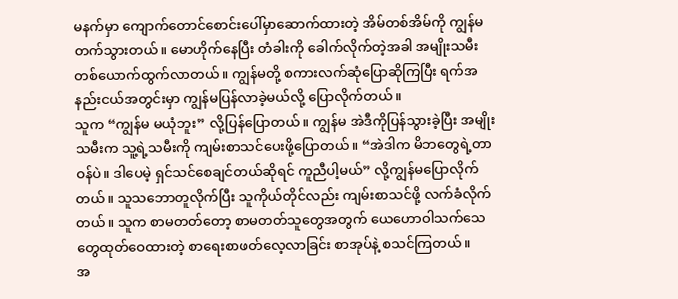မနက်မှာ ကျောက်တောင်စောင်းပေါ်မှာဆောက်ထားတဲ့ အိမ်တစ်အိမ်ကို ကျွန်မတက်သွားတယ်။ မောဟိုက်နေပြီး တံခါးကို ခေါက်လိုက်တဲ့အခါ အမျိုးသမီးတစ်ယောက်ထွက်လာတယ်။ ကျွန်မတို့ စကားလက်ဆုံပြောဆိုကြပြီး ရက်အနည်းငယ်အတွင်းမှာ ကျွန်မပြန်လာခဲ့မယ်လို့ ပြောလိုက်တယ်။
သူက “ကျွန်မ မယုံဘူး” လို့ပြန်ပြောတယ်။ ကျွန်မ အဲဒီကိုပြန်သွားခဲ့ပြီး အမျိုးသမီးက သူ့ရဲ့သမီးကို ကျမ်းစာသင်ပေးဖို့ပြောတယ်။ “အဲဒါက မိဘတွေရဲ့တာဝန်ပဲ။ ဒါပေမဲ့ ရှင်သင်စေချင်တယ်ဆိုရင် ကူညီပါ့မယ်” လို့ကျွန်မပြောလိုက်တယ်။ သူသဘောတူလိုက်ပြီး သူကိုယ်တိုင်လည်း ကျမ်းစာသင်ဖို့ လက်ခံလိုက်တယ်။ သူက စာမတတ်တော့ စာမတတ်သူတွေအတွက် ယေဟောဝါသက်သေတွေထုတ်ဝေထားတဲ့ စာရေးစာဖတ်လေ့လာခြင်း စာအုပ်နဲ့ စသင်ကြတယ်။
အ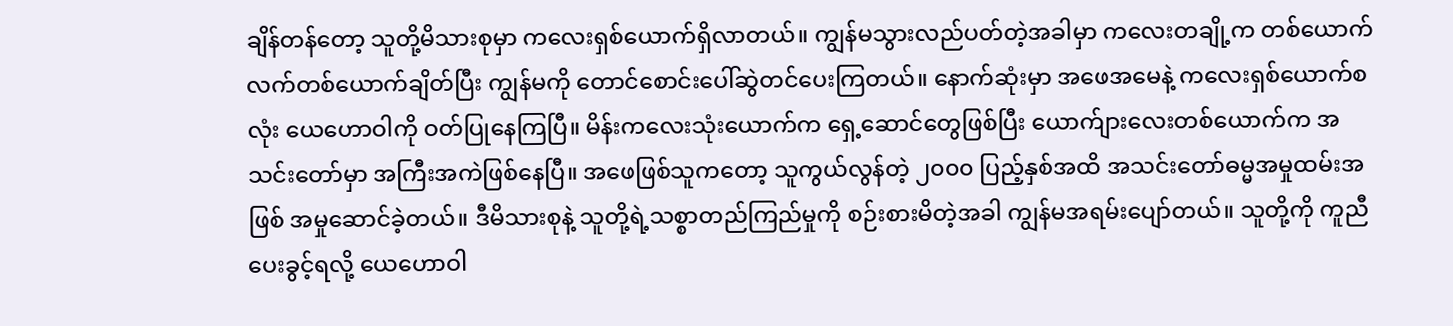ချိန်တန်တော့ သူတို့မိသားစုမှာ ကလေးရှစ်ယောက်ရှိလာတယ်။ ကျွန်မသွားလည်ပတ်တဲ့အခါမှာ ကလေးတချို့က တစ်ယောက်လက်တစ်ယောက်ချိတ်ပြီး ကျွန်မကို တောင်စောင်းပေါ်ဆွဲတင်ပေးကြတယ်။ နောက်ဆုံးမှာ အဖေအမေနဲ့ ကလေးရှစ်ယောက်စလုံး ယေဟောဝါကို ဝတ်ပြုနေကြပြီ။ မိန်းကလေးသုံးယောက်က ရှေ့ဆောင်တွေဖြစ်ပြီး ယောက်ျားလေးတစ်ယောက်က အသင်းတော်မှာ အကြီးအကဲဖြစ်နေပြီ။ အဖေဖြစ်သူကတော့ သူကွယ်လွန်တဲ့ ၂၀၀၀ ပြည့်နှစ်အထိ အသင်းတော်ဓမ္မအမှုထမ်းအဖြစ် အမှုဆောင်ခဲ့တယ်။ ဒီမိသားစုနဲ့ သူတို့ရဲ့သစ္စာတည်ကြည်မှုကို စဉ်းစားမိတဲ့အခါ ကျွန်မအရမ်းပျော်တယ်။ သူတို့ကို ကူညီပေးခွင့်ရလို့ ယေဟောဝါ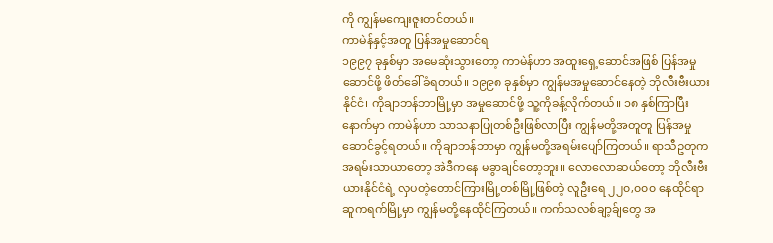ကို ကျွန်မကျေးဇူးတင်တယ်။
ကာမဲန်နှင့်အတူ ပြန်အမှုဆောင်ရ
၁၉၉၇ ခုနှစ်မှာ အမေဆုံးသွားတော့ ကာမဲန်ဟာ အထူးရှေ့ဆောင်အဖြစ် ပြန်အမှုဆောင်ဖို့ ဖိတ်ခေါ်ခံရတယ်။ ၁၉၉၈ ခုနှစ်မှာ ကျွန်မအမှုဆောင်နေတဲ့ ဘိုလီးဗီးယားနိုင်ငံ၊ ကိုချာဘန်ဘာမြို့မှာ အမှုဆောင်ဖို့ သူ့ကိုခန့်လိုက်တယ်။ ၁၈ နှစ်ကြာပြီးနောက်မှာ ကာမဲန်ဟာ သာသနာပြုတစ်ဦးဖြစ်လာပြီး ကျွန်မတို့အတူတူ ပြန်အမှုဆောင်ခွင့်ရတယ်။ ကိုချာဘန်ဘာမှာ ကျွန်မတို့အရမ်းပျော်ကြတယ်။ ရာသီဥတုက အရမ်းသာယာတော့ အဲဒီကနေ မခွာချင်တော့ဘူး။ လောလောဆယ်တော့ ဘိုလီးဗီးယားနိုင်ငံရဲ့ လှပတဲ့တောင်ကြားမြို့တစ်မြို့ဖြစ်တဲ့ လူဦးရေ ၂၂၀,၀၀၀ နေထိုင်ရာ ဆူကရက်မြို့မှာ ကျွန်မတို့နေထိုင်ကြတယ်။ ကက်သလစ်ချာ့ခ်ျတွေ အ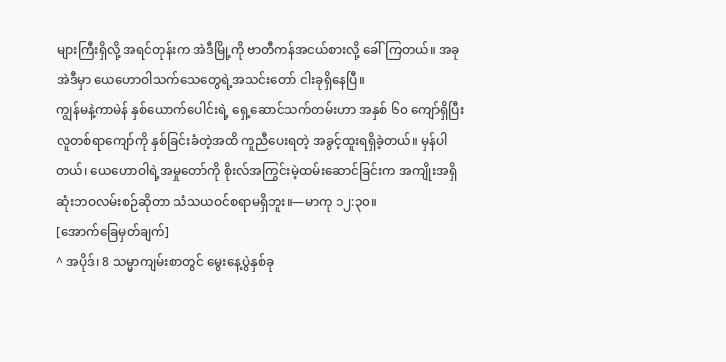များကြီးရှိလို့ အရင်တုန်းက အဲဒီမြို့ကို ဗာတီကန်အငယ်စားလို့ ခေါ်ကြတယ်။ အခု အဲဒီမှာ ယေဟောဝါသက်သေတွေရဲ့အသင်းတော် ငါးခုရှိနေပြီ။
ကျွန်မနဲ့ကာမဲန် နှစ်ယောက်ပေါင်းရဲ့ ရှေ့ဆောင်သက်တမ်းဟာ အနှစ် ၆၀ ကျော်ရှိပြီး လူတစ်ရာကျော်ကို နှစ်ခြင်းခံတဲ့အထိ ကူညီပေးရတဲ့ အခွင့်ထူးရရှိခဲ့တယ်။ မှန်ပါတယ်၊ ယေဟောဝါရဲ့အမှုတော်ကို စိုးလ်အကြွင်းမဲ့ထမ်းဆောင်ခြင်းက အကျိုးအရှိဆုံးဘဝလမ်းစဉ်ဆိုတာ သံသယဝင်စရာမရှိဘူး။—မာကု ၁၂:၃၀။
[အောက်ခြေမှတ်ချက်]
^ အပိုဒ်၊ 8 သမ္မာကျမ်းစာတွင် မွေးနေ့ပွဲနှစ်ခု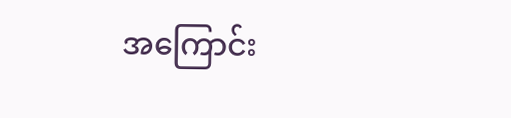အကြောင်း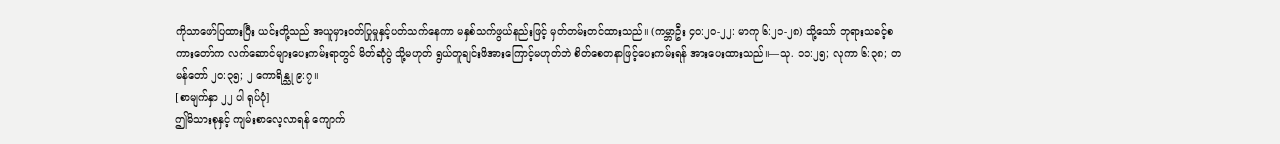ကိုသာဖော်ပြထားပြီး ယင်းတို့သည် အယူမှားဝတ်ပြုမှုနှင့်ပတ်သက်နေကာ မနှစ်သက်ဖွယ်နည်းဖြင့် မှတ်တမ်းတင်ထားသည်။ (ကမ္ဘာဦး ၄၀:၂၀-၂၂: မာကု ၆:၂၁-၂၈) သို့သော် ဘုရားသခင့်စကားတော်က လက်ဆောင်များပေးကမ်းရာတွင် မိတ်ဆုံပွဲ သို့မဟုတ် ရွယ်တူချင်းဖိအားကြောင့်မဟုတ်ဘဲ စိတ်စေတနာဖြင့်ပေးကမ်းရန် အားပေးထားသည်။—သု. ၁၁:၂၅; လုကာ ၆:၃၈; တမန်တော် ၂၀:၃၅; ၂ ကောရိန္သု ၉:၇။
[စာမျက်နှာ ၂၂ ပါ ရုပ်ပုံ]
ဤမိသားစုနှင့် ကျမ်းစာလေ့လာရန် ကျောက်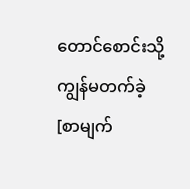တောင်စောင်းသို့ ကျွန်မတက်ခဲ့
[စာမျက်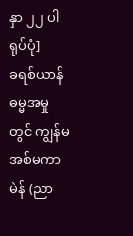နှာ ၂၂ ပါ ရုပ်ပုံ]
ခရစ်ယာန်ဓမ္မအမှုတွင် ကျွန်မအစ်မကာမဲန် (ညာ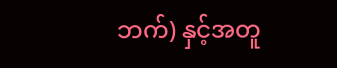ဘက်) နှင့်အတူ